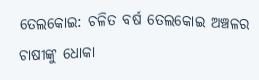ତେଲକୋଇ: ଚଳିତ ବର୍ଷ ତେଲକୋଇ ଅଞ୍ଚଳର ଚାଷୀଙ୍କୁ ଧୋକା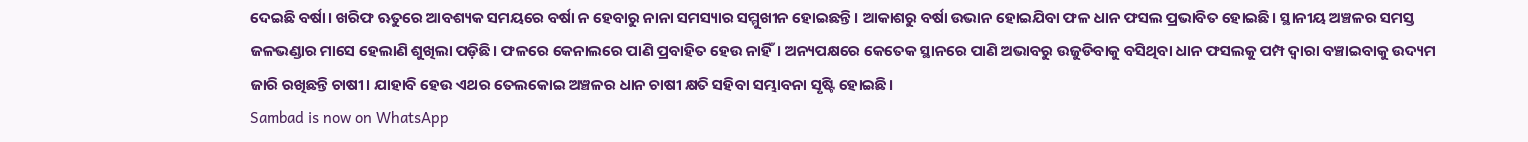ଦେଇଛି ବର୍ଷା। ଖରିଫ ଋତୁରେ ଆବଶ୍ୟକ ସମୟରେ ବର୍ଷା ନ ହେବାରୁ ନାନା ସମସ୍ୟାର ସମ୍ମୁଖୀନ ହୋଇଛନ୍ତି। ଆକାଶରୁ ବର୍ଷା ଉଭାନ ହୋଇଯିବା ଫଳ ଧାନ ଫସଲ ପ୍ରଭାବିତ ହୋଇଛି। ସ୍ଥାନୀୟ ଅଞ୍ଚଳର ସମସ୍ତ ଜଳଭଣ୍ଡାର ମାସେ ହେଲାଣି ଶୁଖିଲା ପଡ଼ିଛି। ଫଳରେ କେନାଲରେ ପାଣି ପ୍ରବାହିତ ହେଉ ନାହିଁ। ଅନ୍ୟପକ୍ଷରେ କେତେକ ସ୍ଥାନରେ ପାଣି ଅଭାବରୁ ଉଜୁଡିବାକୁ ବସିଥିବା ଧାନ ଫସଲକୁ ପମ୍ପ ଦ୍ବାରା ବଞ୍ଚାଇବାକୁ ଉଦ୍ୟମ ଜାରି ରଖିଛନ୍ତି ଚାଷୀ। ଯାହାବି ହେଉ ଏଥର ତେଲକୋଇ ଅଞ୍ଚଳର ଧାନ ଚାଷୀ କ୍ଷତି ସହିବା ସମ୍ଭାବନା ସୃଷ୍ଟି ହୋଇଛି।
Sambad is now on WhatsApp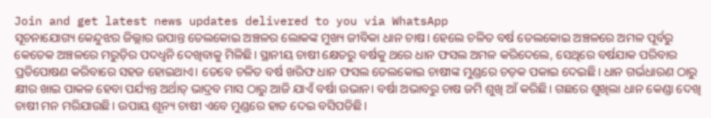Join and get latest news updates delivered to you via WhatsApp
ସୂଚନାଯୋଗ୍ୟ କେନ୍ଦୁଝର ଜିଲ୍ଲାର ଉପାନ୍ତ ତେଲକୋଇ ଅଞ୍ଚଳର ଲୋକଙ୍କ ମୁଖ୍ୟ ଜୀବିକା ଧାନ ଚାଷ। ହେଲେ ଚଳିତ ବର୍ଷ ତେଲକୋଇ ଅଞ୍ଚଳରେ ଅମଳ ପୂର୍ବରୁ କେତେକ ଅଞ୍ଚଳରେ ମରୁଡ଼ିର ପଦଧ୍ବନି ଦେଖିବାକୁ ମିଳିଛି। ସ୍ଥାନୀୟ ଚାଷୀ କ୍ଷେତରୁ ବର୍ଷକୁ ଥରେ ଧାନ ଫସଲ ଅମଳ କରିଦେଲେ, ସେଥିରେ ବର୍ଷଯାକ ପରିବାର ପ୍ରତିପୋଷଣ କରିବାରେ ସହଜ ହୋଇଥାଏ। ତେବେ ଚଳିତ ବର୍ଷ ଖରିଫ ଧାନ ଫସଲ ତେଲକୋଇ ଚାଷୀଙ୍କ ମୁଣ୍ଡରେ ଚଡ଼କ ପକାଇ ଦେଇଛି। ଧାନ ଗର୍ଭଧାରଣ ଠାରୁ କ୍ଷୀର ଖାଇ ପାକଳ ହେବା ପର୍ଯ୍ୟନ୍ତ ଅର୍ଥାତ୍ ଭାଦ୍ରବ ମାସ ଠାରୁ ଆଜି ଯାଏଁ ବର୍ଷା ଉଭାନ। ବର୍ଷା ଅଭାବରୁ ଚାଷ ଜମି ଶୁଖି ଆଁ କରିଛି। ଗଛରେ ଶୁଖିଲା ଧାନ କେଣ୍ଡା ଦେଖି ଚାଷୀ ମନ ମରିଯାଉଛି। ଉପାୟ ଶୂନ୍ୟ ଚାଷୀ ଏବେ ମୁଣ୍ଡରେ ହାତ ଦେଇ ବସିପଡିଛି।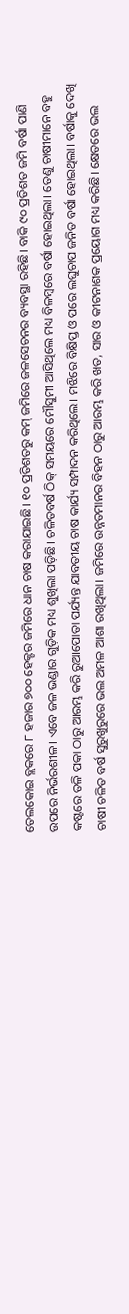ତେଲକୋଇ ବ୍ଲକରେ ୮ ହଜାର ୭୦୦ ହେକ୍ଟର ଜମିରେ ଧାନ ଚାଷ କରାଯାଇଛି। ୧୦ ପ୍ରତିଶତରୁ କମ୍ ଜମିରେ ଜଳସେଚନର ବ୍ୟବସ୍ଥା ରହିଛି। ବାକି ୯୦ ପ୍ରତିଶତ ଜମି ବର୍ଷା ପାଣି ଉପରେ ନିର୍ଭରଶୀଳ। ଏବେ ଜଳ ଭଣ୍ଡାର ଗୁଡ଼ିକ ମଧ୍ୟ ଶୁଖିଲା ପଡ଼ିଛି। ଚଳିତବର୍ଷ ଠିକ୍ ସମୟରେ ମୌସୁମୀ ଆସିଥିଲେ ମଧ୍ୟ ବିଳମ୍ୱରେ ବର୍ଷା ହୋଇଥିଲା। ତେଣୁ ଚାଷୀମାନେ ବହୁ କଷ୍ଟରେ ତଳି ପକା ଠାରୁ ଆରମ୍ଭ କରି ରୁଆପୋତା ପର୍ଯ୍ୟନ୍ତ ଯାବତୀୟ ଚାଷ କାର୍ଯ୍ୟ ସମ୍ପାଦନ କରିଥିଲେ। ମଝିରେ ବିକ୍ଷିପ୍ତ ଓ ପରେ ଲଘୁଚାପ ଜନିତ ବର୍ଷା ହୋଇଥିଲା। ବର୍ଷାକୁ ଦେଖି ଚାଷୀ ଚଳିତ ବର୍ଷ ସୁରୁଖୁରୁରେ ଭଲ ଅମଳ ଆଶା ରଖିଥିଲା। ଜମିରେ ଉନ୍ନତମାନର ବିହନ ଠାରୁ ଆରମ୍ଭ କରି ଖତ, ସାର ଓ କୀଟନାଶକ ପ୍ରୟୋଗ ମଧ୍ୟ କରିଛି। କ୍ଷେତରେ ଭଲ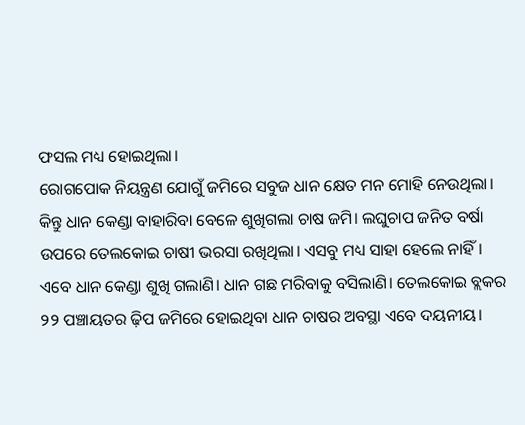ଫସଲ ମଧ୍ୟ ହୋଇଥିଲା।
ରୋଗପୋକ ନିୟନ୍ତ୍ରଣ ଯୋଗୁଁ ଜମିରେ ସବୁଜ ଧାନ କ୍ଷେତ ମନ ମୋହି ନେଉଥିଲା। କିନ୍ତୁ ଧାନ କେଣ୍ଡା ବାହାରିବା ବେଳେ ଶୁଖିଗଲା ଚାଷ ଜମି। ଲଘୁଚାପ ଜନିତ ବର୍ଷା ଉପରେ ତେଲକୋଇ ଚାଷୀ ଭରସା ରଖିଥିଲା। ଏସବୁ ମଧ୍ୟ ସାହା ହେଲେ ନାହିଁ। ଏବେ ଧାନ କେଣ୍ଡା ଶୁଖି ଗଲାଣି। ଧାନ ଗଛ ମରିବାକୁ ବସିଲାଣି। ତେଲକୋଇ ବ୍ଲକର ୨୨ ପଞ୍ଚାୟତର ଢ଼ିପ ଜମିରେ ହୋଇଥିବା ଧାନ ଚାଷର ଅବସ୍ଥା ଏବେ ଦୟନୀୟ।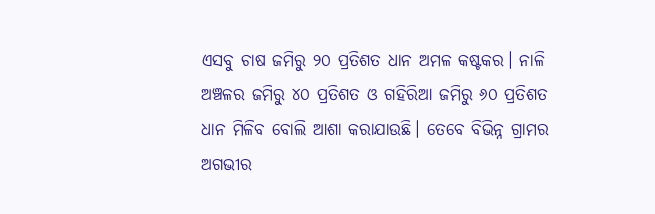ଏସବୁ ଚାଷ ଜମିରୁ ୨୦ ପ୍ରତିଶତ ଧାନ ଅମଳ କଷ୍ଟକର। ନାଳି ଅଞ୍ଚଳର ଜମିରୁ ୪୦ ପ୍ରତିଶତ ଓ ଗହିରିଆ ଜମିରୁ ୬୦ ପ୍ରତିଶତ ଧାନ ମିଳିବ ବୋଲି ଆଶା କରାଯାଉଛି। ତେବେ ବିଭିନ୍ନ ଗ୍ରାମର ଅଗଭୀର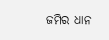ଜମିର ଧାନ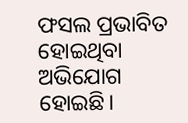ଫସଲ ପ୍ରଭାବିତ ହୋଇଥିବା ଅଭିଯୋଗ ହୋଇଛି।